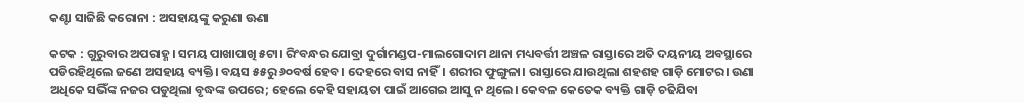କଣ୍ଟା ସାଜିଛି କରୋନା : ଅସହାୟଙ୍କୁ କରୁଣା ଊଣା

କଟକ : ଗୁରୁବାର ଅପରାହ୍ଣ। ସମୟ ପାଖାପାଖି ୫ଟା। ରିଂବନ୍ଧର ଯୋବ୍ରା ଦୁର୍ଗାମଣ୍ଡପ-ମାଲଗୋଦାମ ଥାନା ମଧ୍ୟବର୍ତ୍ତୀ ଅଞ୍ଚଳ ରାସ୍ତାରେ ଅତି ଦୟନୀୟ ଅବସ୍ଥାରେ ପଡିରହିଥିଲେ ଜଣେ ଅସହାୟ ବ୍ୟକ୍ତି। ବୟସ ୫୫ରୁ ୬୦ବର୍ଷ ହେବ। ଦେହରେ ବାସ ନାହିଁ। ଶରୀର ଫୁଙ୍ଗୁଳା। ରାସ୍ତାରେ ଯାଉଥିଲା ଶହଶହ ଗାଡ଼ି ମୋଟର। ଉଣା ଅଧିକେ ସଭିଁଙ୍କ ନଜର ପଡୁଥିଲା ବୃଦ୍ଧଙ୍କ ଉପରେ; ହେଲେ କେହି ସହାୟତା ପାଇଁ ଆଗେଇ ଆସୁ ନ ଥିଲେ। କେବଳ କେତେକ ବ୍ୟକ୍ତି ଗାଡ଼ି ଚଢିଯିବା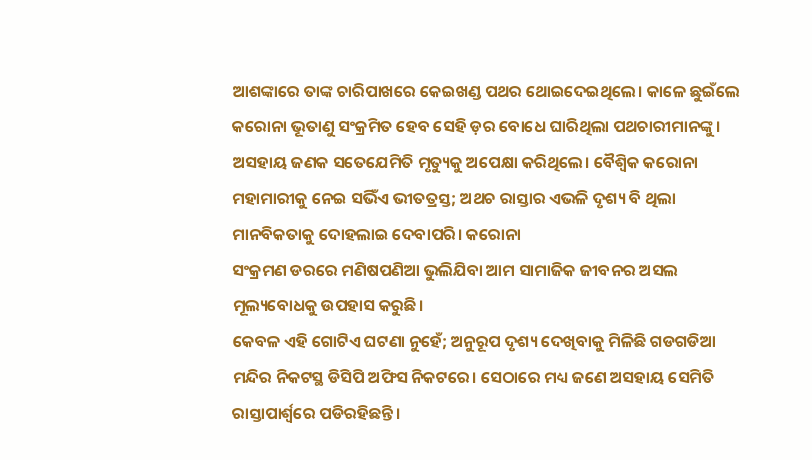ଆଶଙ୍କାରେ ତାଙ୍କ ଚାରିପାଖରେ କେଇଖଣ୍ଡ ପଥର ଥୋଇଦେଇଥିଲେ। କାଳେ ଛୁଇଁଲେ କରୋନା ଭୂତାଣୁ ସଂକ୍ରମିତ ହେବ ସେହି ଡ଼ର ବୋଧେ ଘାରିଥିଲା ପଥଚାରୀମାନଙ୍କୁ। ଅସହାୟ ଜଣକ ସତେଯେମିତି ମୃତ୍ୟୁକୁ ଅପେକ୍ଷା କରିଥିଲେ। ବୈଶ୍ବିକ କରୋନା ମହାମାରୀକୁ ନେଇ ସଭିଁଏ ଭୀତତ୍ରସ୍ତ; ଅଥଚ ରାସ୍ତାର ଏଭଳି ଦୃଶ୍ୟ ବି ଥିଲା ମାନବିକତାକୁ ଦୋହଲାଇ ଦେବାପରି। କରୋନା
ସଂକ୍ରମଣ ଡରରେ ମଣିଷପଣିଆ ଭୁଲିଯିବା ଆମ ସାମାଜିକ ଜୀବନର ଅସଲ ମୂଲ୍ୟବୋଧକୁ ଉପହାସ କରୁଛି।
କେବଳ ଏହି ଗୋଟିଏ ଘଟଣା ନୁହେଁ; ଅନୁରୂପ ଦୃଶ୍ୟ ଦେଖିବାକୁ ମିଳିଛି ଗଡଗଡିଆ ମନ୍ଦିର ନିକଟସ୍ଥ ଡିସିପି ଅଫିସ ନିକଟରେ। ସେଠାରେ ମଧ୍ୟ ଜଣେ ଅସହାୟ ସେମିତି ରାସ୍ତାପାର୍ଶ୍ବରେ ପଡିରହିଛନ୍ତି।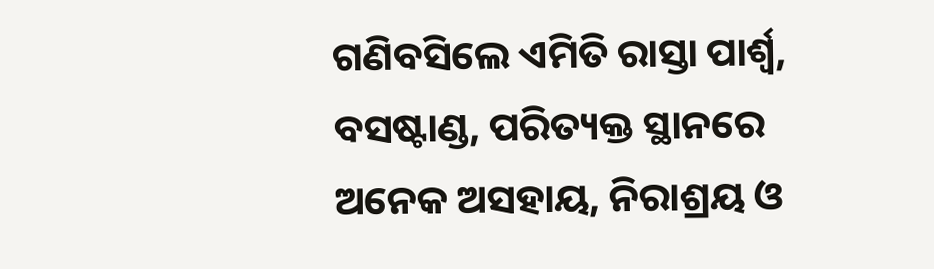ଗଣିବସିଲେ ଏମିତି ରାସ୍ତା ପାର୍ଶ୍ବ, ବସଷ୍ଟାଣ୍ଡ, ପରିତ୍ୟକ୍ତ ସ୍ଥାନରେ ଅନେକ ଅସହାୟ, ନିରାଶ୍ରୟ ଓ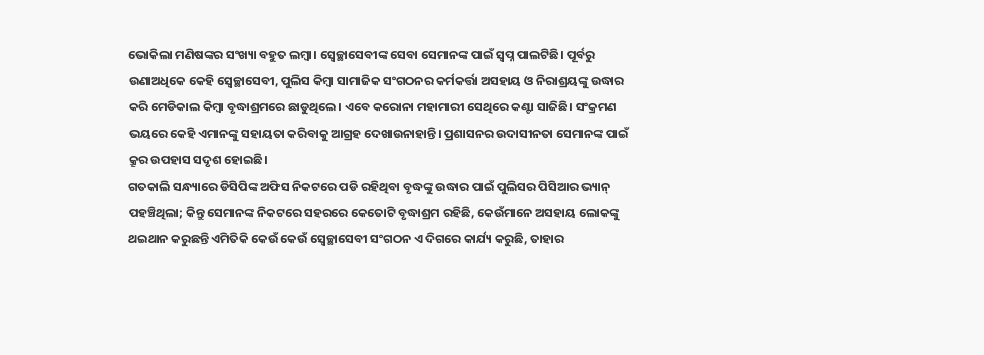ଭୋକିଲା ମଣିଷଙ୍କର ସଂଖ୍ୟା ବହୁତ ଲମ୍ବା। ସ୍ୱେଚ୍ଛାସେବୀଙ୍କ ସେବା ସେମାନଙ୍କ ପାଇଁ ସ୍ୱପ୍ନ ପାଲଟିଛି। ପୂର୍ବରୁ ଉଣାଅଧିକେ କେହି ସ୍ୱେଚ୍ଛାସେବୀ, ପୁଲିସ କିମ୍ବା ସାମାଜିକ ସଂଗଠନର କର୍ମକର୍ତ୍ତା ଅସହାୟ ଓ ନିରାଶ୍ରୟଙ୍କୁ ଉଦ୍ଧାର କରି ମେଡିକାଲ କିମ୍ବା ବୃଦ୍ଧାଶ୍ରମରେ ଛାଡୁଥିଲେ। ଏବେ କରୋନା ମହାମାରୀ ସେଥିରେ କଣ୍ଟା ସାଜିଛି। ସଂକ୍ରମଣ ଭୟରେ କେହି ଏମାନଙ୍କୁ ସହାୟତା କରିବାକୁ ଆଗ୍ରହ ଦେଖାଉନାହାନ୍ତି। ପ୍ରଶାସନର ଉଦାସୀନତା ସେମାନଙ୍କ ପାଇଁ କ୍ରୂର ଉପହାସ ସଦୃଶ ହୋଇଛି।
ଗତକାଲି ସନ୍ଧ୍ୟାରେ ଡିସିପିଙ୍କ ଅଫିସ ନିକଟରେ ପଡି ରହିଥିବା ବୃଦ୍ଧଙ୍କୁ ଉଦ୍ଧାର ପାଇଁ ପୁଲିସର ପିସିଆର ଭ୍ୟାନ୍‌ ପହଞ୍ଚିଥିଲା; କିନ୍ତୁ ସେମାନଙ୍କ ନିକଟରେ ସହରରେ କେତୋଟି ବୃଦ୍ଧାଶ୍ରମ ରହିଛି, କେଉଁମାନେ ଅସହାୟ ଲୋକଙ୍କୁ ଥଇଥାନ କରୁଛନ୍ତି ଏମିତିକି କେଉଁ କେଉଁ ସ୍ୱେଚ୍ଛାସେବୀ ସଂଗଠନ ଏ ଦିଗରେ କାର୍ଯ୍ୟ କରୁଛି, ତାହାର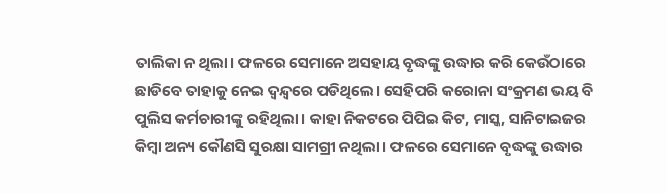ତାଲିକା ନ ଥିଲା। ଫଳରେ ସେମାନେ ଅସହାୟ ବୃଦ୍ଧଙ୍କୁ ଉଦ୍ଧାର କରି କେଉଁଠାରେ ଛାଡିବେ ତାହାକୁ ନେଇ ଦ୍ୱନ୍ଦ୍ୱରେ ପଡିଥିଲେ। ସେହିପରି କରୋନା ସଂକ୍ରମଣ ଭୟ ବି ପୁଲିସ କର୍ମଚାରୀଙ୍କୁ ରହିଥିଲା। କାହା ନିକଟରେ ପିପିଇ କିଟ, ମାସ୍କ, ସାନିଟାଇଜର କିମ୍ବା ଅନ୍ୟ କୌଣସି ସୁରକ୍ଷା ସାମଗ୍ରୀ ନଥିଲା। ଫଳରେ ସେମାନେ ବୃଦ୍ଧଙ୍କୁ ଉଦ୍ଧାର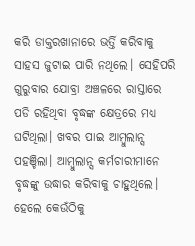କରି ଡାକ୍ତରଖାନାରେ ଭର୍ତ୍ତି କରିବାକୁ ସାହସ ଜୁଟାଇ ପାରି ନଥିଲେ। ସେହିପରି ଗୁରୁବାର ଯୋବ୍ରା ଅଞ୍ଚଳରେ ରାସ୍ତାରେ ପଡି ରହିଥିବା ବୃଦ୍ଧଙ୍କ କ୍ଷେତ୍ରରେ ମଧ୍ୟ ଘଟିଥିଲା। ଖବର ପାଇ ଆମ୍ବୁଲାନ୍ସ ପହଞ୍ଚିଲା। ଆମ୍ବୁଲାନ୍ସ କର୍ମଚାରୀମାନେ ବୃଦ୍ଧଙ୍କୁ ଉଦ୍ଧାର କରିବାକୁ ଚାହୁଥିଲେ। ହେଲେ କେଉଁଠିକୁ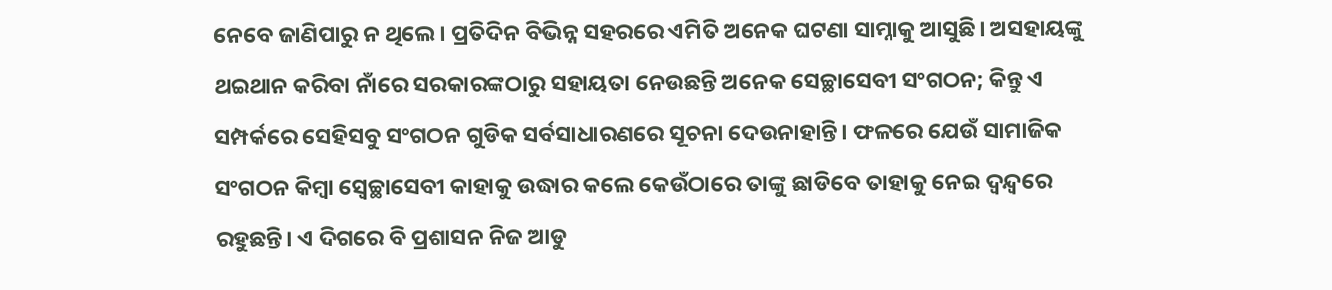ନେବେ ଜାଣିପାରୁ ନ ଥିଲେ। ପ୍ରତିଦିନ ବିଭିନ୍ନ ସହରରେ ଏମିତି ଅନେକ ଘଟଣା ସାମ୍ନାକୁ ଆସୁଛି। ଅସହାୟଙ୍କୁ ଥଇଥାନ କରିବା ନାଁରେ ସରକାରଙ୍କଠାରୁ ସହାୟତା ନେଉଛନ୍ତି ଅନେକ ସେଚ୍ଛାସେବୀ ସଂଗଠନ; କିନ୍ତୁ ଏ ସମ୍ପର୍କରେ ସେହିସବୁ ସଂଗଠନ ଗୁଡିକ ସର୍ବସାଧାରଣରେ ସୂଚନା ଦେଉନାହାନ୍ତି। ଫଳରେ ଯେଉଁ ସାମାଜିକ ସଂଗଠନ କିମ୍ବା ସ୍ୱେଚ୍ଛାସେବୀ କାହାକୁ ଉଦ୍ଧାର କଲେ କେଉଁଠାରେ ତାଙ୍କୁ ଛାଡିବେ ତାହାକୁ ନେଇ ଦ୍ୱନ୍ଦ୍ୱରେ ରହୁଛନ୍ତି। ଏ ଦିଗରେ ବି ପ୍ରଶାସନ ନିଜ ଆଡୁ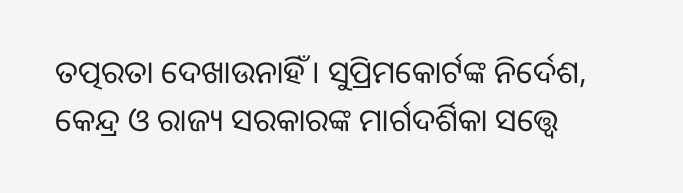ତତ୍ପରତା ଦେଖାଉନାହିଁ। ସୁପ୍ରିମକୋର୍ଟଙ୍କ ନିର୍ଦେଶ, କେନ୍ଦ୍ର ଓ ରାଜ୍ୟ ସରକାରଙ୍କ ମାର୍ଗଦର୍ଶିକା ସତ୍ତ୍ବେ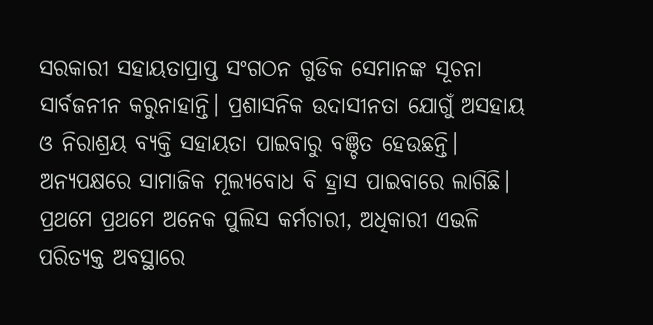ସରକାରୀ ସହାୟତାପ୍ରାପ୍ତ ସଂଗଠନ ଗୁଡିକ ସେମାନଙ୍କ ସୂଚନା ସାର୍ବଜନୀନ କରୁନାହାନ୍ତି। ପ୍ରଶାସନିକ ଉଦାସୀନତା ଯୋଗୁଁ ଅସହାୟ ଓ ନିରାଶ୍ରୟ ବ୍ୟକ୍ତି ସହାୟତା ପାଇବାରୁ ବଞ୍ଚିତ ହେଉଛନ୍ତି। ଅନ୍ୟପକ୍ଷରେ ସାମାଜିକ ମୂଲ୍ୟବୋଧ ବି ହ୍ରାସ ପାଇବାରେ ଲାଗିଛି।
ପ୍ରଥମେ ପ୍ରଥମେ ଅନେକ ପୁଲିସ କର୍ମଚାରୀ, ଅଧିକାରୀ ଏଭଳି ପରିତ୍ୟକ୍ତ ଅବସ୍ଥାରେ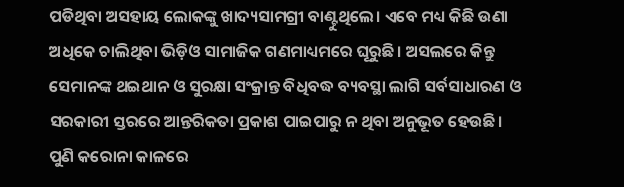ପଡିଥିବା ଅସହାୟ ଲୋକଙ୍କୁ ଖାଦ୍ୟସାମଗ୍ରୀ ବାଣ୍ଟୁଥିଲେ। ଏବେ ମଧ୍ୟ କିଛି ଉଣା ଅଧିକେ ଚାଲିଥିବା ଭିଡ଼ିଓ ସାମାଜିକ ଗଣମାଧ୍ୟମରେ ଘୂରୁଛି। ଅସଲରେ କିନ୍ତୁ ସେମାନଙ୍କ ଥଇଥାନ ଓ ସୁରକ୍ଷା ସଂକ୍ରାନ୍ତ ବିଧିବଦ୍ଧ ବ୍ୟବସ୍ଥା ଲାଗି ସର୍ବସାଧାରଣ ଓ ସରକାରୀ ସ୍ତରରେ ଆନ୍ତରିକତା ପ୍ରକାଶ ପାଇପାରୁ ନ ଥିବା ଅନୁଭୂତ ହେଉଛି। ପୁଣି କରୋନା କାଳରେ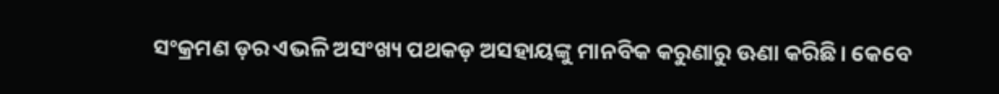ସଂକ୍ରମଣ ଡ଼ର ଏଭଳି ଅସଂଖ୍ୟ ପଥକଡ଼ ଅସହାୟଙ୍କୁ ମାନବିକ କରୁଣାରୁ ଊଣା କରିଛି। କେବେ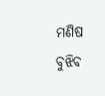ମଣିଷ ବୁଝିବ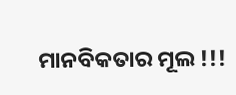ମାନବିକତାର ମୂଲ !!!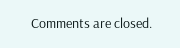Comments are closed.